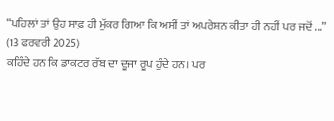“ਪਹਿਲਾਂ ਤਾਂ ਉਹ ਸਾਫ਼ ਹੀ ਮੁੱਕਰ ਗਿਆ ਕਿ ਅਸੀਂ ਤਾਂ ਅਪਰੇਸ਼ਨ ਕੀਤਾ ਹੀ ਨਹੀਂ ਪਰ ਜਦੋਂ ...”
(13 ਫਰਵਰੀ 2025)
ਕਹਿੰਦੇ ਹਨ ਕਿ ਡਾਕਟਰ ਰੱਬ ਦਾ ਦੂਜਾ ਰੂਪ ਹੁੰਦੇ ਹਨ। ਪਰ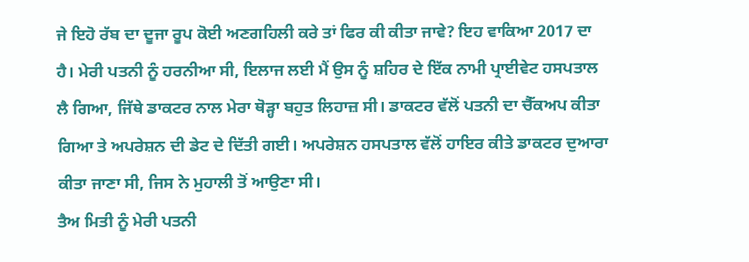ਜੇ ਇਹੋ ਰੱਬ ਦਾ ਦੂਜਾ ਰੂਪ ਕੋਈ ਅਣਗਹਿਲੀ ਕਰੇ ਤਾਂ ਫਿਰ ਕੀ ਕੀਤਾ ਜਾਵੇ? ਇਹ ਵਾਕਿਆ 2017 ਦਾ ਹੈ। ਮੇਰੀ ਪਤਨੀ ਨੂੰ ਹਰਨੀਆ ਸੀ, ਇਲਾਜ ਲਈ ਮੈਂ ਉਸ ਨੂੰ ਸ਼ਹਿਰ ਦੇ ਇੱਕ ਨਾਮੀ ਪ੍ਰਾਈਵੇਟ ਹਸਪਤਾਲ ਲੈ ਗਿਆ, ਜਿੱਥੇ ਡਾਕਟਰ ਨਾਲ ਮੇਰਾ ਥੋੜ੍ਹਾ ਬਹੁਤ ਲਿਹਾਜ਼ ਸੀ। ਡਾਕਟਰ ਵੱਲੋਂ ਪਤਨੀ ਦਾ ਚੈੱਕਅਪ ਕੀਤਾ ਗਿਆ ਤੇ ਅਪਰੇਸ਼ਨ ਦੀ ਡੇਟ ਦੇ ਦਿੱਤੀ ਗਈ। ਅਪਰੇਸ਼ਨ ਹਸਪਤਾਲ ਵੱਲੋਂ ਹਾਇਰ ਕੀਤੇ ਡਾਕਟਰ ਦੁਆਰਾ ਕੀਤਾ ਜਾਣਾ ਸੀ, ਜਿਸ ਨੇ ਮੁਹਾਲੀ ਤੋਂ ਆਉਣਾ ਸੀ।
ਤੈਅ ਮਿਤੀ ਨੂੰ ਮੇਰੀ ਪਤਨੀ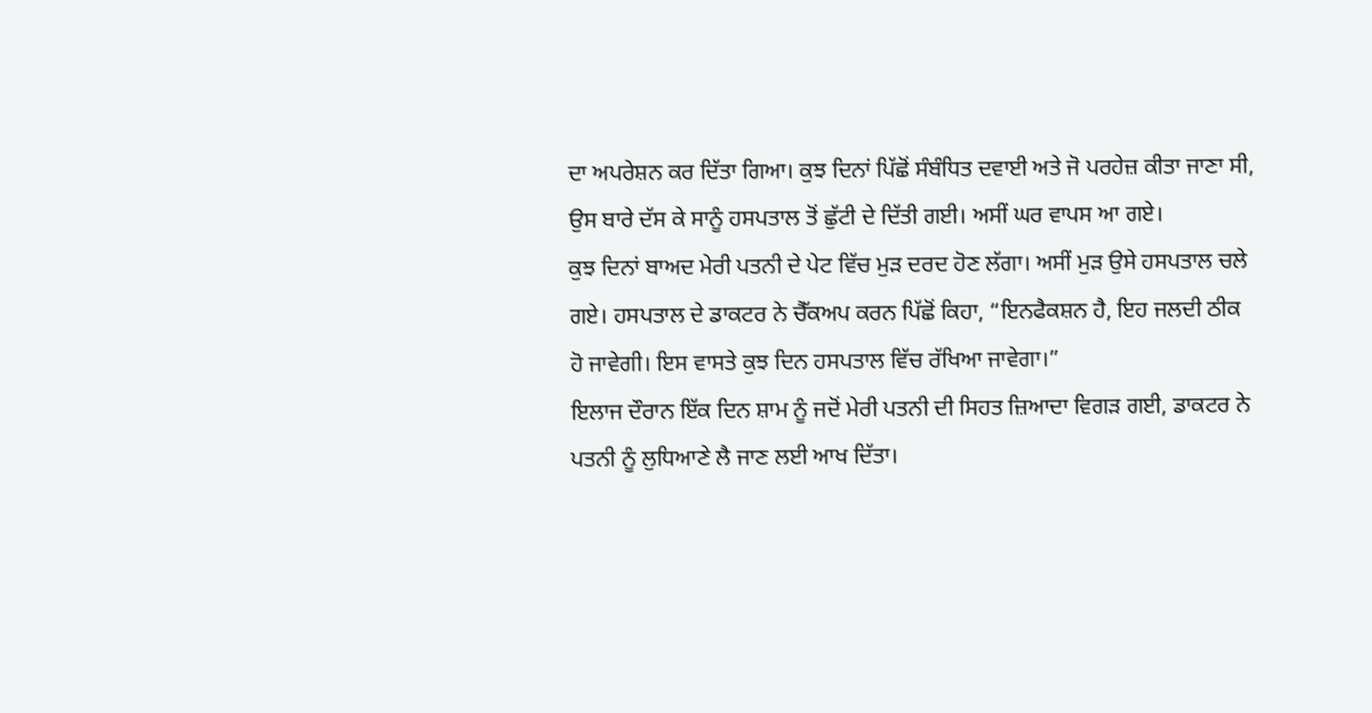ਦਾ ਅਪਰੇਸ਼ਨ ਕਰ ਦਿੱਤਾ ਗਿਆ। ਕੁਝ ਦਿਨਾਂ ਪਿੱਛੋਂ ਸੰਬੰਧਿਤ ਦਵਾਈ ਅਤੇ ਜੋ ਪਰਹੇਜ਼ ਕੀਤਾ ਜਾਣਾ ਸੀ, ਉਸ ਬਾਰੇ ਦੱਸ ਕੇ ਸਾਨੂੰ ਹਸਪਤਾਲ ਤੋਂ ਛੁੱਟੀ ਦੇ ਦਿੱਤੀ ਗਈ। ਅਸੀਂ ਘਰ ਵਾਪਸ ਆ ਗਏ।
ਕੁਝ ਦਿਨਾਂ ਬਾਅਦ ਮੇਰੀ ਪਤਨੀ ਦੇ ਪੇਟ ਵਿੱਚ ਮੁੜ ਦਰਦ ਹੋਣ ਲੱਗਾ। ਅਸੀਂ ਮੁੜ ਉਸੇ ਹਸਪਤਾਲ ਚਲੇ ਗਏ। ਹਸਪਤਾਲ ਦੇ ਡਾਕਟਰ ਨੇ ਚੈੱਕਅਪ ਕਰਨ ਪਿੱਛੋਂ ਕਿਹਾ, “ਇਨਫੈਕਸ਼ਨ ਹੈ, ਇਹ ਜਲਦੀ ਠੀਕ ਹੋ ਜਾਵੇਗੀ। ਇਸ ਵਾਸਤੇ ਕੁਝ ਦਿਨ ਹਸਪਤਾਲ ਵਿੱਚ ਰੱਖਿਆ ਜਾਵੇਗਾ।”
ਇਲਾਜ ਦੌਰਾਨ ਇੱਕ ਦਿਨ ਸ਼ਾਮ ਨੂੰ ਜਦੋਂ ਮੇਰੀ ਪਤਨੀ ਦੀ ਸਿਹਤ ਜ਼ਿਆਦਾ ਵਿਗੜ ਗਈ, ਡਾਕਟਰ ਨੇ ਪਤਨੀ ਨੂੰ ਲੁਧਿਆਣੇ ਲੈ ਜਾਣ ਲਈ ਆਖ ਦਿੱਤਾ।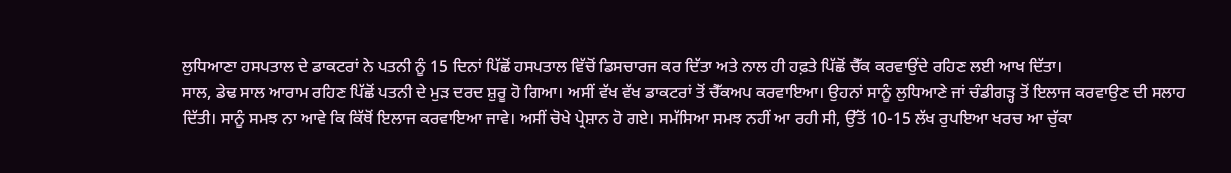ਲੁਧਿਆਣਾ ਹਸਪਤਾਲ ਦੇ ਡਾਕਟਰਾਂ ਨੇ ਪਤਨੀ ਨੂੰ 15 ਦਿਨਾਂ ਪਿੱਛੋਂ ਹਸਪਤਾਲ ਵਿੱਚੋਂ ਡਿਸਚਾਰਜ ਕਰ ਦਿੱਤਾ ਅਤੇ ਨਾਲ ਹੀ ਹਫ਼ਤੇ ਪਿੱਛੋਂ ਚੈੱਕ ਕਰਵਾਉਂਦੇ ਰਹਿਣ ਲਈ ਆਖ ਦਿੱਤਾ।
ਸਾਲ, ਡੇਢ ਸਾਲ ਆਰਾਮ ਰਹਿਣ ਪਿੱਛੋਂ ਪਤਨੀ ਦੇ ਮੁੜ ਦਰਦ ਸ਼ੁਰੂ ਹੋ ਗਿਆ। ਅਸੀਂ ਵੱਖ ਵੱਖ ਡਾਕਟਰਾਂ ਤੋਂ ਚੈੱਕਅਪ ਕਰਵਾਇਆ। ਉਹਨਾਂ ਸਾਨੂੰ ਲੁਧਿਆਣੇ ਜਾਂ ਚੰਡੀਗੜ੍ਹ ਤੋਂ ਇਲਾਜ ਕਰਵਾਉਣ ਦੀ ਸਲਾਹ ਦਿੱਤੀ। ਸਾਨੂੰ ਸਮਝ ਨਾ ਆਵੇ ਕਿ ਕਿੱਥੋਂ ਇਲਾਜ ਕਰਵਾਇਆ ਜਾਵੇ। ਅਸੀਂ ਚੋਖੇ ਪ੍ਰੇਸ਼ਾਨ ਹੋ ਗਏ। ਸਮੱਸਿਆ ਸਮਝ ਨਹੀਂ ਆ ਰਹੀ ਸੀ, ਉੱਤੋਂ 10-15 ਲੱਖ ਰੁਪਇਆ ਖਰਚ ਆ ਚੁੱਕਾ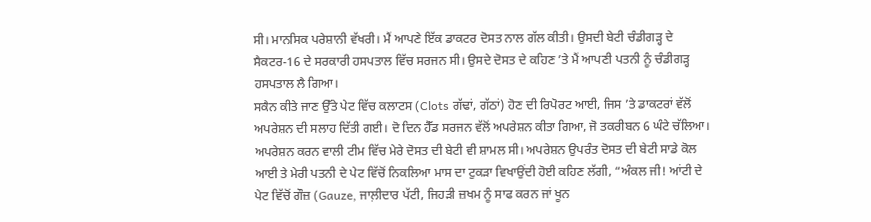ਸੀ। ਮਾਨਸਿਕ ਪਰੇਸ਼ਾਨੀ ਵੱਖਰੀ। ਮੈਂ ਆਪਣੇ ਇੱਕ ਡਾਕਟਰ ਦੋਸਤ ਨਾਲ ਗੱਲ ਕੀਤੀ। ਉਸਦੀ ਬੇਟੀ ਚੰਡੀਗੜ੍ਹ ਦੇ ਸੈਕਟਰ-16 ਦੇ ਸਰਕਾਰੀ ਹਸਪਤਾਲ ਵਿੱਚ ਸਰਜਨ ਸੀ। ਉਸਦੇ ਦੋਸਤ ਦੇ ਕਹਿਣ ’ਤੇ ਮੈਂ ਆਪਣੀ ਪਤਨੀ ਨੂੰ ਚੰਡੀਗੜ੍ਹ ਹਸਪਤਾਲ ਲੈ ਗਿਆ।
ਸਕੈਨ ਕੀਤੇ ਜਾਣ ਉੱਤੇ ਪੇਟ ਵਿੱਚ ਕਲਾਟਸ (Clots ਗੱਢਾਂ, ਗੱਠਾਂ) ਹੋਣ ਦੀ ਰਿਪੋਰਟ ਆਈ, ਜਿਸ ’ਤੇ ਡਾਕਟਰਾਂ ਵੱਲੋਂ ਅਪਰੇਸ਼ਨ ਦੀ ਸਲਾਹ ਦਿੱਤੀ ਗਈ। ਦੋ ਦਿਨ ਹੈੱਡ ਸਰਜਨ ਵੱਲੋਂ ਅਪਰੇਸ਼ਨ ਕੀਤਾ ਗਿਆ, ਜੋ ਤਕਰੀਬਨ 6 ਘੰਟੇ ਚੱਲਿਆ। ਅਪਰੇਸ਼ਨ ਕਰਨ ਵਾਲੀ ਟੀਮ ਵਿੱਚ ਮੇਰੇ ਦੋਸਤ ਦੀ ਬੇਟੀ ਵੀ ਸ਼ਾਮਲ ਸੀ। ਅਪਰੇਸ਼ਨ ਉਪਰੰਤ ਦੋਸਤ ਦੀ ਬੇਟੀ ਸਾਡੇ ਕੋਲ ਆਈ ਤੇ ਮੇਰੀ ਪਤਨੀ ਦੇ ਪੇਟ ਵਿੱਚੋਂ ਨਿਕਲਿਆ ਮਾਸ ਦਾ ਟੁਕੜਾ ਵਿਖਾਉਂਦੀ ਹੋਈ ਕਹਿਣ ਲੱਗੀ, “ਅੰਕਲ ਜੀ! ਆਂਟੀ ਦੇ ਪੇਟ ਵਿੱਚੋਂ ਗੌਜ਼ (Gauze, ਜਾਲ਼ੀਦਾਰ ਪੱਟੀ, ਜਿਹੜੀ ਜ਼ਖਮ ਨੂੰ ਸਾਫ ਕਰਨ ਜਾਂ ਖੂਨ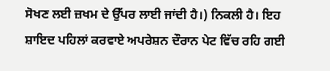ਸੋਖਣ ਲਈ ਜ਼ਖਮ ਦੇ ਉੱਪਰ ਲਾਈ ਜਾਂਦੀ ਹੈ।) ਨਿਕਲੀ ਹੈ। ਇਹ ਸ਼ਾਇਦ ਪਹਿਲਾਂ ਕਰਵਾਏ ਅਪਰੇਸ਼ਨ ਦੌਰਾਨ ਪੇਟ ਵਿੱਚ ਰਹਿ ਗਈ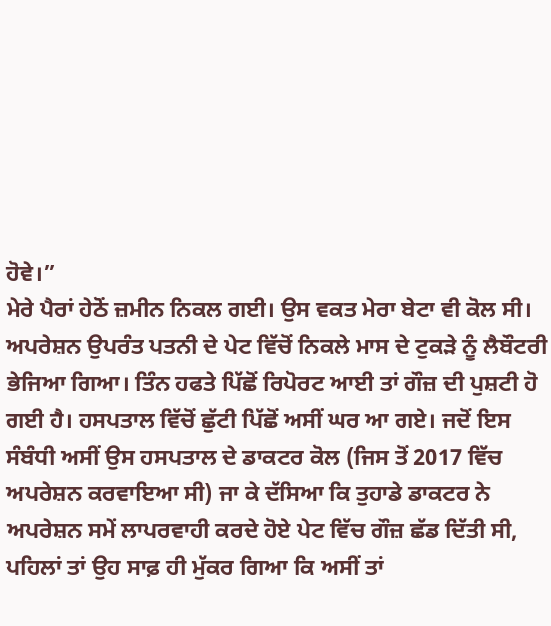ਹੋਵੇ।”
ਮੇਰੇ ਪੈਰਾਂ ਹੇਠੋਂ ਜ਼ਮੀਨ ਨਿਕਲ ਗਈ। ਉਸ ਵਕਤ ਮੇਰਾ ਬੇਟਾ ਵੀ ਕੋਲ ਸੀ। ਅਪਰੇਸ਼ਨ ਉਪਰੰਤ ਪਤਨੀ ਦੇ ਪੇਟ ਵਿੱਚੋਂ ਨਿਕਲੇ ਮਾਸ ਦੇ ਟੁਕੜੇ ਨੂੰ ਲੈਬੌਟਰੀ ਭੇਜਿਆ ਗਿਆ। ਤਿੰਨ ਹਫਤੇ ਪਿੱਛੋਂ ਰਿਪੋਰਟ ਆਈ ਤਾਂ ਗੌਜ਼ ਦੀ ਪੁਸ਼ਟੀ ਹੋ ਗਈ ਹੈ। ਹਸਪਤਾਲ ਵਿੱਚੋਂ ਛੁੱਟੀ ਪਿੱਛੋਂ ਅਸੀਂ ਘਰ ਆ ਗਏ। ਜਦੋਂ ਇਸ ਸੰਬੰਧੀ ਅਸੀਂ ਉਸ ਹਸਪਤਾਲ ਦੇ ਡਾਕਟਰ ਕੋਲ (ਜਿਸ ਤੋਂ 2017 ਵਿੱਚ ਅਪਰੇਸ਼ਨ ਕਰਵਾਇਆ ਸੀ) ਜਾ ਕੇ ਦੱਸਿਆ ਕਿ ਤੁਹਾਡੇ ਡਾਕਟਰ ਨੇ ਅਪਰੇਸ਼ਨ ਸਮੇਂ ਲਾਪਰਵਾਹੀ ਕਰਦੇ ਹੋਏ ਪੇਟ ਵਿੱਚ ਗੌਜ਼ ਛੱਡ ਦਿੱਤੀ ਸੀ, ਪਹਿਲਾਂ ਤਾਂ ਉਹ ਸਾਫ਼ ਹੀ ਮੁੱਕਰ ਗਿਆ ਕਿ ਅਸੀਂ ਤਾਂ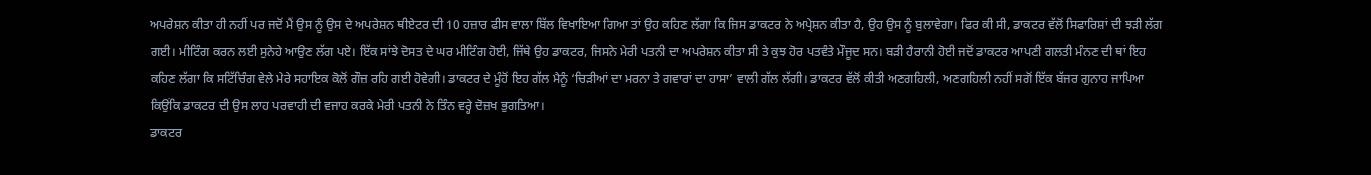ਅਪਰੇਸ਼ਨ ਕੀਤਾ ਹੀ ਨਹੀਂ ਪਰ ਜਦੋਂ ਮੈਂ ਉਸ ਨੂੰ ਉਸ ਦੇ ਅਪਰੇਸ਼ਨ ਥੀਏਟਰ ਦੀ 10 ਹਜ਼ਾਰ ਫੀਸ ਵਾਲਾ ਬਿੱਲ ਵਿਖਾਇਆ ਗਿਆ ਤਾਂ ਉਹ ਕਹਿਣ ਲੱਗਾ ਕਿ ਜਿਸ ਡਾਕਟਰ ਨੇ ਅਪ੍ਰੇਸ਼ਨ ਕੀਤਾ ਹੈ, ਉਹ ਉਸ ਨੂੰ ਬੁਲਾਵੇਗਾ। ਫਿਰ ਕੀ ਸੀ, ਡਾਕਟਰ ਵੱਲੋਂ ਸਿਫਾਰਿਸ਼ਾਂ ਦੀ ਝੜੀ ਲੱਗ ਗਈ। ਮੀਟਿੰਗ ਕਰਨ ਲਈ ਸੁਨੇਹੇ ਆਉਣ ਲੱਗ ਪਏ। ਇੱਕ ਸਾਂਝੇ ਦੋਸਤ ਦੇ ਘਰ ਮੀਟਿੰਗ ਹੋਈ, ਜਿੱਥੇ ਉਹ ਡਾਕਟਰ, ਜਿਸਨੇ ਮੇਰੀ ਪਤਨੀ ਦਾ ਅਪਰੇਸ਼ਨ ਕੀਤਾ ਸੀ ਤੇ ਕੁਝ ਹੋਰ ਪਤਵੰਤੇ ਮੌਜੂਦ ਸਨ। ਬੜੀ ਹੈਰਾਨੀ ਹੋਈ ਜਦੋਂ ਡਾਕਟਰ ਆਪਣੀ ਗਲਤੀ ਮੰਨਣ ਦੀ ਥਾਂ ਇਹ ਕਹਿਣ ਲੱਗਾ ਕਿ ਸਟਿੱਚਿੰਗ ਵੇਲੇ ਮੇਰੇ ਸਹਾਇਕ ਕੋਲੋਂ ਗੌਜ਼ ਰਹਿ ਗਈ ਹੋਵੇਗੀ। ਡਾਕਟਰ ਦੇ ਮੂੰਹੋਂ ਇਹ ਗੱਲ ਮੈਨੂੰ ‘ਚਿੜੀਆਂ ਦਾ ਮਰਨਾ ਤੇ ਗਵਾਰਾਂ ਦਾ ਹਾਸਾ’ ਵਾਲੀ ਗੱਲ ਲੱਗੀ। ਡਾਕਟਰ ਵੱਲੋਂ ਕੀਤੀ ਅਣਗਹਿਲੀ, ਅਣਗਹਿਲੀ ਨਹੀਂ ਸਗੋਂ ਇੱਕ ਬੱਜਰ ਗੁਨਾਹ ਜਾਪਿਆ ਕਿਉਂਕਿ ਡਾਕਟਰ ਦੀ ਉਸ ਲਾਹ ਪਰਵਾਹੀ ਦੀ ਵਜਾਹ ਕਰਕੇ ਮੇਰੀ ਪਤਨੀ ਨੇ ਤਿੰਨ ਵਰ੍ਹੇ ਦੋਜ਼ਖ ਭੁਗਤਿਆ।
ਡਾਕਟਰ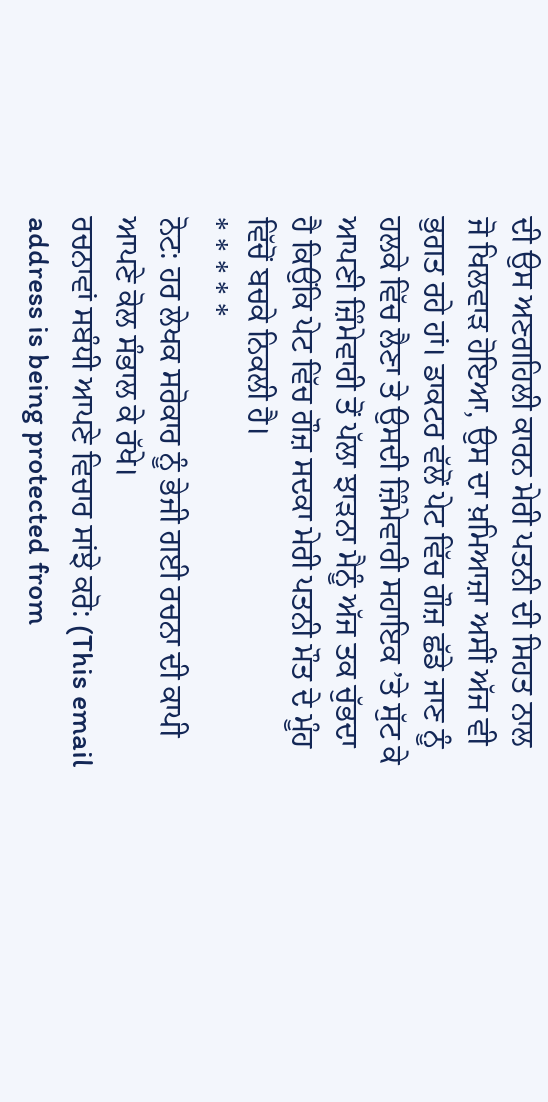ਦੀ ਉਸ ਅਣਗਹਿਲੀ ਕਾਰਨ ਮੇਰੀ ਪਤਨੀ ਦੀ ਸਿਹਤ ਨਾਲ ਜੋ ਖਿਲਵਾੜ ਹੋਇਆ, ਉਸ ਦਾ ਖ਼ਮਿਆਜ਼ਾ ਅਸੀਂ ਅੱਜ ਵੀ ਭੁਗਤ ਰਹੇ ਹਾਂ। ਡਾਕਟਰ ਵੱਲੋਂ ਪੇਟ ਵਿੱਚ ਗੌਜ਼ ਛੱਡੇ ਜਾਣ ਨੂੰ ਹਲਕੇ ਵਿੱਚ ਲੈਣਾ ਤੇ ਉਸਦੀ ਜ਼ਿੰਮੇਵਾਰੀ ਸਹਾਇਕ ’ਤੇ ਸੁੱਟ ਕੇ ਆਪਣੀ ਜ਼ਿੰਮੇਵਾਰੀ ਤੋਂ ਪੱਲਾ ਝਾੜਨਾ ਮੈਨੂੰ ਅੱਜ ਤਕ ਚੁੱਭਦਾ ਹੈ ਕਿਉਂਕਿ ਪੇਟ ਵਿੱਚ ਗੌਜ਼ ਸਦਕਾ ਮੇਰੀ ਪਤਨੀ ਮੌਤ ਦੇ ਮੂੰਹ ਵਿੱਚੋਂ ਬਚਕੇ ਨਿਕਲੀ ਹੈ।
* * * * *
ਨੋਟ: ਹਰ ਲੇਖਕ ਸਰੋਕਾਰ ਨੂੰ ਭੇਜੀ ਗਈ ਰਚਨਾ ਦੀ ਕਾਪੀ ਆਪਣੇ ਕੋਲ ਸੰਭਾਲ ਕੇ ਰੱਖੇ।
ਰਚਨਾਵਾਂ ਸਬੰਧੀ ਆਪਣੇ ਵਿਚਾਰ ਸਾਂਝੇ ਕਰੋ: (This email address is being protected from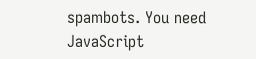spambots. You need JavaScript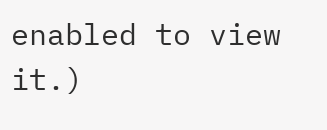enabled to view it.)